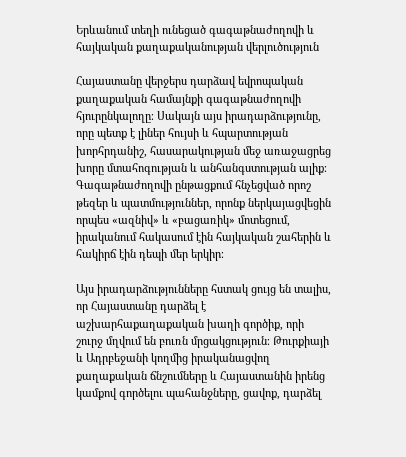Երևանում տեղի ունեցած գագաթնաժողովի և հայկական քաղաքականության վերլուծություն

Հայաստանը վերջերս դարձավ եվրոպական քաղաքական համայնքի գագաթնաժողովի հյուրընկալողը։ Սակայն այս իրադարձությունը, որը պետք է լիներ հույսի և հպարտության խորհրդանիշ, հասարակության մեջ առաջացրեց խորը մտահոգության և անհանգստության ալիք։ Գագաթնաժողովի ընթացքում հնչեցված որոշ թեզեր և պատմություններ, որոնք ներկայացվեցին որպես «ազնիվ» և «բացառիկ» մոտեցում, իրականում հակասում էին հայկական շահերին և հակիրճ էին դեպի մեր երկիր։

Այս իրադարձությունները հստակ ցույց են տալիս, որ Հայաստանը դարձել է աշխարհաքաղաքական խաղի գործիք, որի շուրջ մղվում են բուռն մրցակցություն։ Թուրքիայի և Ադրբեջանի կողմից իրականացվող քաղաքական ճնշումները և Հայաստանին իրենց կամքով գործելու պահանջները, ցավոք, դարձել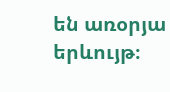են առօրյա երևույթ։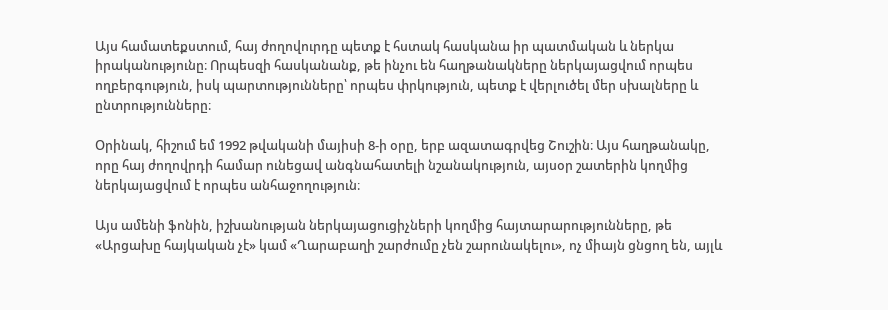Այս համատեքստում, հայ ժողովուրդը պետք է հստակ հասկանա իր պատմական և ներկա իրականությունը։ Որպեսզի հասկանանք, թե ինչու են հաղթանակները ներկայացվում որպես ողբերգություն, իսկ պարտությունները՝ որպես փրկություն, պետք է վերլուծել մեր սխալները և ընտրությունները։

Օրինակ, հիշում եմ 1992 թվականի մայիսի 8-ի օրը, երբ ազատագրվեց Շուշին։ Այս հաղթանակը, որը հայ ժողովրդի համար ունեցավ անգնահատելի նշանակություն, այսօր շատերին կողմից ներկայացվում է որպես անհաջողություն։

Այս ամենի ֆոնին, իշխանության ներկայացուցիչների կողմից հայտարարությունները, թե «Արցախը հայկական չէ» կամ «Ղարաբաղի շարժումը չեն շարունակելու», ոչ միայն ցնցող են, այլև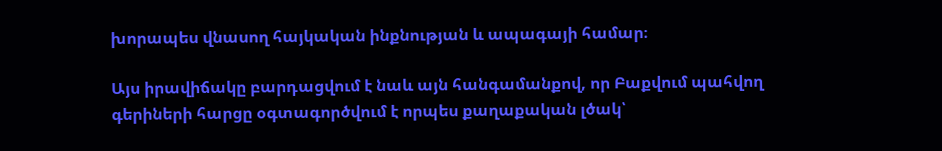խորապես վնասող հայկական ինքնության և ապագայի համար։

Այս իրավիճակը բարդացվում է նաև այն հանգամանքով, որ Բաքվում պահվող գերիների հարցը օգտագործվում է որպես քաղաքական լծակ՝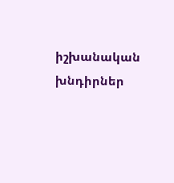իշխանական խնդիրներ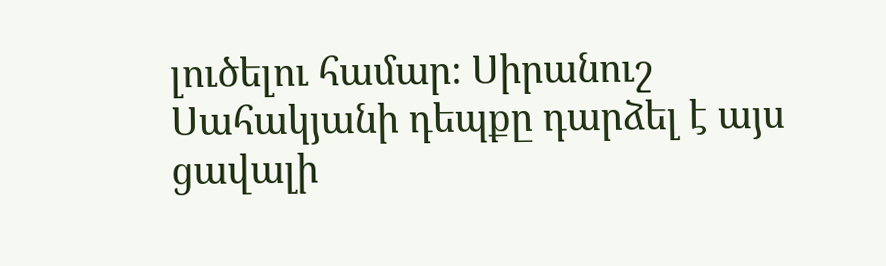լուծելու համար։ Սիրանուշ Սահակյանի դեպքը դարձել է այս ցավալի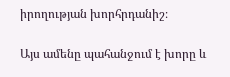իրողության խորհրդանիշ։

Այս ամենը պահանջում է խորը և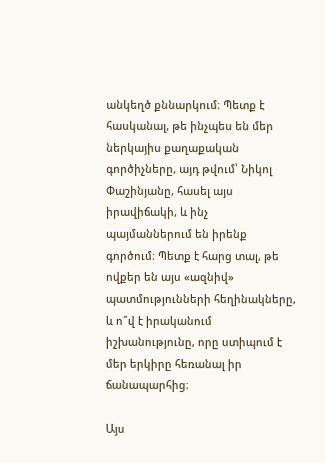անկեղծ քննարկում։ Պետք է հասկանալ, թե ինչպես են մեր ներկայիս քաղաքական գործիչները, այդ թվում՝ Նիկոլ Փաշինյանը, հասել այս իրավիճակի, և ինչ պայմաններում են իրենք գործում։ Պետք է հարց տալ, թե ովքեր են այս «ազնիվ» պատմությունների հեղինակները, և ո՞վ է իրականում իշխանությունը, որը ստիպում է մեր երկիրը հեռանալ իր ճանապարհից։

Այս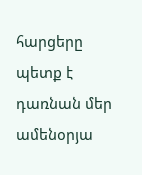հարցերը պետք է դառնան մեր ամենօրյա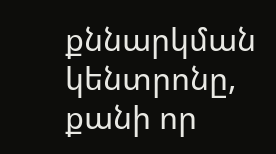քննարկման կենտրոնը, քանի որ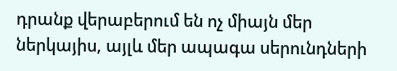դրանք վերաբերում են ոչ միայն մեր ներկայիս, այլև մեր ապագա սերունդների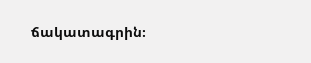ճակատագրին։